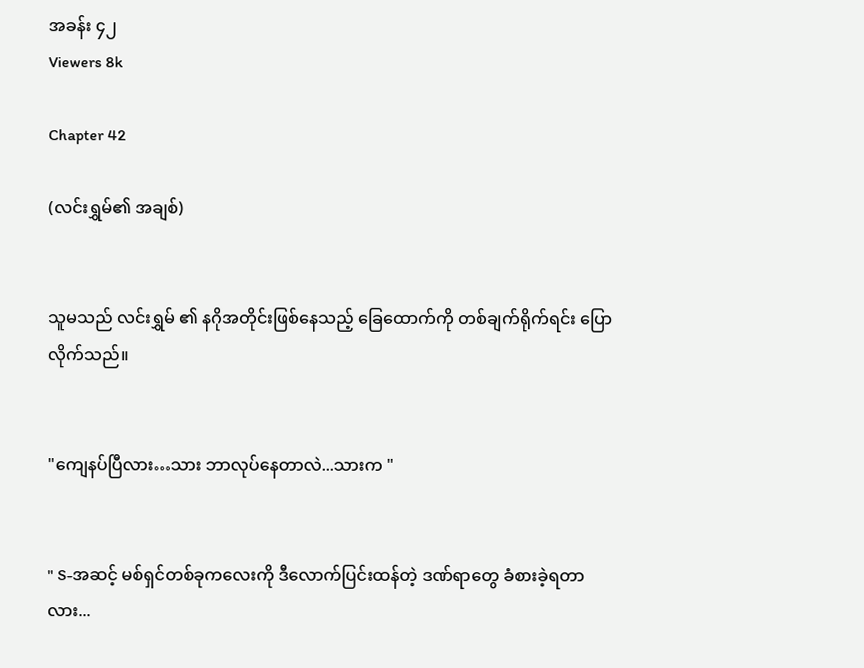အခန်း ၄၂
Viewers 8k

Chapter 42

(လင်းရွှမ်၏ အချစ်)


သူမသည် လင်းရွှမ် ၏ နဂိုအတိုင်းဖြစ်နေသည့် ခြေထောက်ကို တစ်ချက်ရိုက်ရင်း ပြောလိုက်သည်။


"ကျေနပ်ပြီလား…သား ဘာလုပ်နေတာလဲ...သားက "


" S-အဆင့် မစ်ရှင်တစ်ခုကလေးကို ဒီလောက်ပြင်းထန်တဲ့ ဒဏ်ရာတွေ ခံစားခဲ့ရတာလား...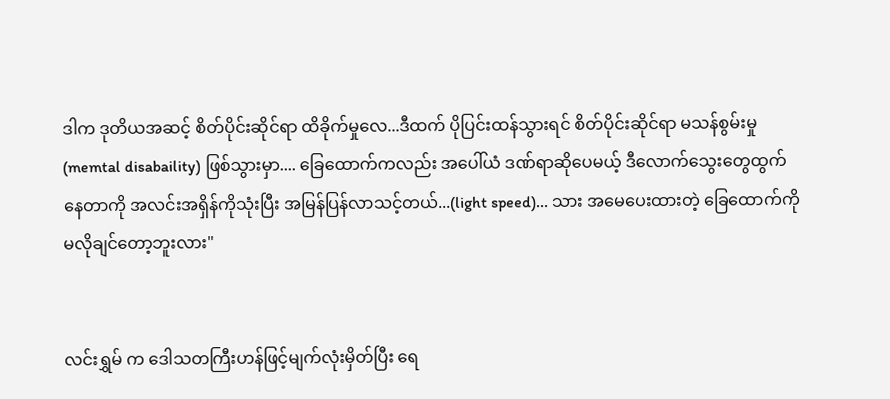ဒါက ဒုတိယအဆင့် စိတ်ပိုင်းဆိုင်ရာ ထိခိုက်မှုလေ...ဒီထက် ပိုပြင်းထန်သွားရင် စိတ်ပိုင်းဆိုင်ရာ မသန်စွမ်းမှု(memtal disabaility) ဖြစ်သွားမှာ.... ခြေထောက်ကလည်း အပေါ်ယံ ဒဏ်ရာဆိုပေမယ့် ဒီလောက်သွေးတွေထွက်နေတာကို အလင်းအရှိန်ကိုသုံးပြီး အမြန်ပြန်လာသင့်တယ်...(light speed)... သား အမေပေးထားတဲ့ ခြေထောက်ကို မလိုချင်တော့ဘူးလား"


လင်းရွှမ် က ဒေါသတကြီးဟန်ဖြင့်မျက်လုံးမှိတ်ပြီး ရေ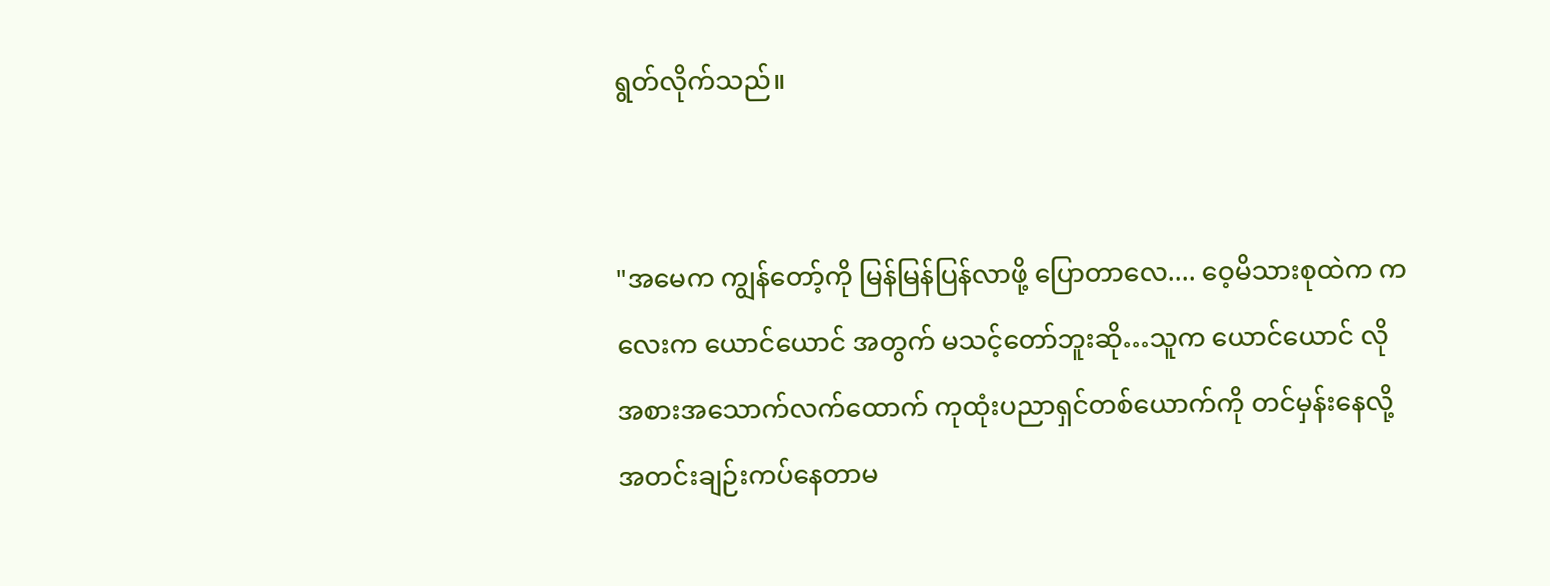ရွတ်လိုက်သည်။


"အမေက ကျွန်တော့်ကို မြန်မြန်ပြန်လာဖို့ ပြောတာလေ.... ဝေ့မိသားစုထဲက ကလေးက ယောင်ယောင် အတွက် မသင့်တော်ဘူးဆို…သူက ယောင်ယောင် လို အစားအသောက်လက်ထောက် ကုထုံးပညာရှင်တစ်ယောက်ကို တင်မှန်းနေလို့ အတင်းချဉ်းကပ်နေတာမ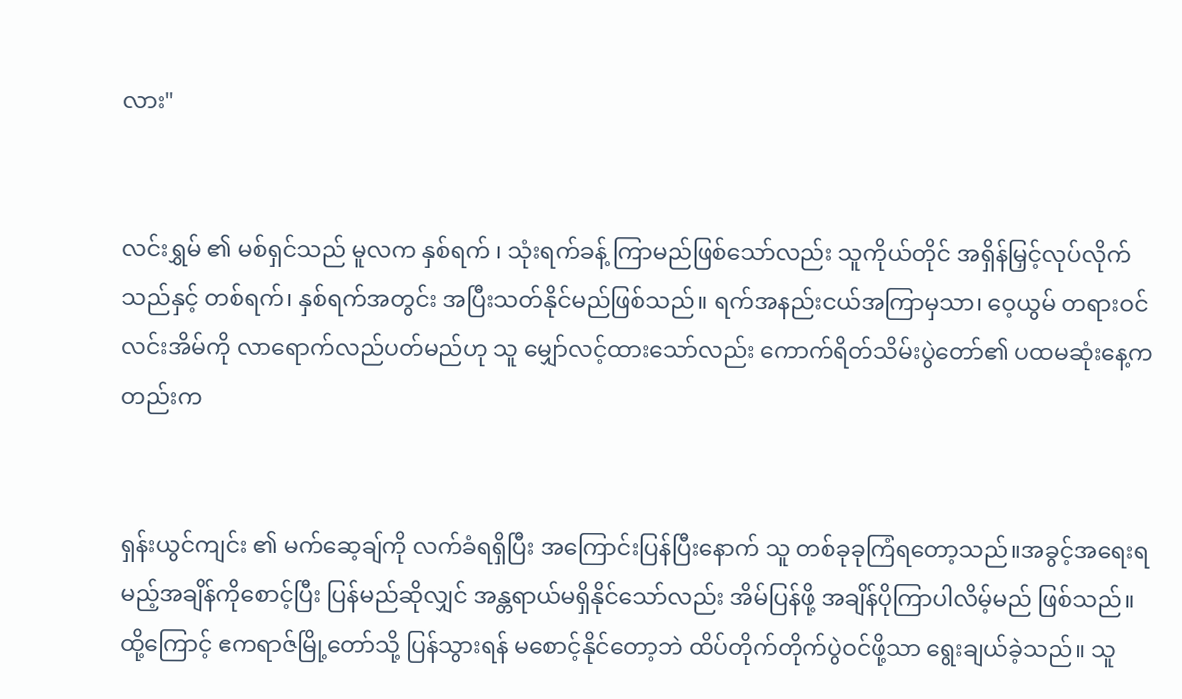လား"


လင်းရွှမ် ၏ မစ်ရှင်သည် မူလက နှစ်ရက် ၊ သုံးရက်ခန့် ကြာမည်ဖြစ်သော်လည်း သူကိုယ်တိုင် အရှိန်မြှင့်လုပ်လိုက်သည်နှင့် တစ်ရက်၊ နှစ်ရက်အတွင်း အပြီးသတ်နိုင်မည်ဖြစ်သည်။ ရက်အနည်းငယ်အကြာမှသာ၊ ဝေ့ယွမ် တရားဝင် လင်းအိမ်ကို လာရောက်လည်ပတ်မည်ဟု သူ မျှော်လင့်ထားသော်လည်း ကောက်ရိတ်သိမ်းပွဲတော်၏ ပထမဆုံးနေ့ကတည်းက


ရှန်းယွင်ကျင်း ၏ မက်ဆေ့ချ်ကို လက်ခံရရှိပြီး အကြောင်းပြန်ပြီးနောက် သူ တစ်ခုခုကြံရတော့သည်။အခွင့်အရေးရမည့်အချိန်ကိုစောင့်ပြီး ပြန်မည်ဆိုလျှင် အန္တရာယ်မရှိနိုင်သော်လည်း အိမ်ပြန်ဖို့ အချိန်ပိုကြာပါလိမ့်မည် ဖြစ်သည်။ထို့ကြောင့် ဧကရာဇ်မြို့တော်သို့ ပြန်သွားရန် မစောင့်နိုင်တော့ဘဲ ထိပ်တိုက်တိုက်ပွဲဝင်ဖို့သာ ရွေးချယ်ခဲ့သည်။ သူ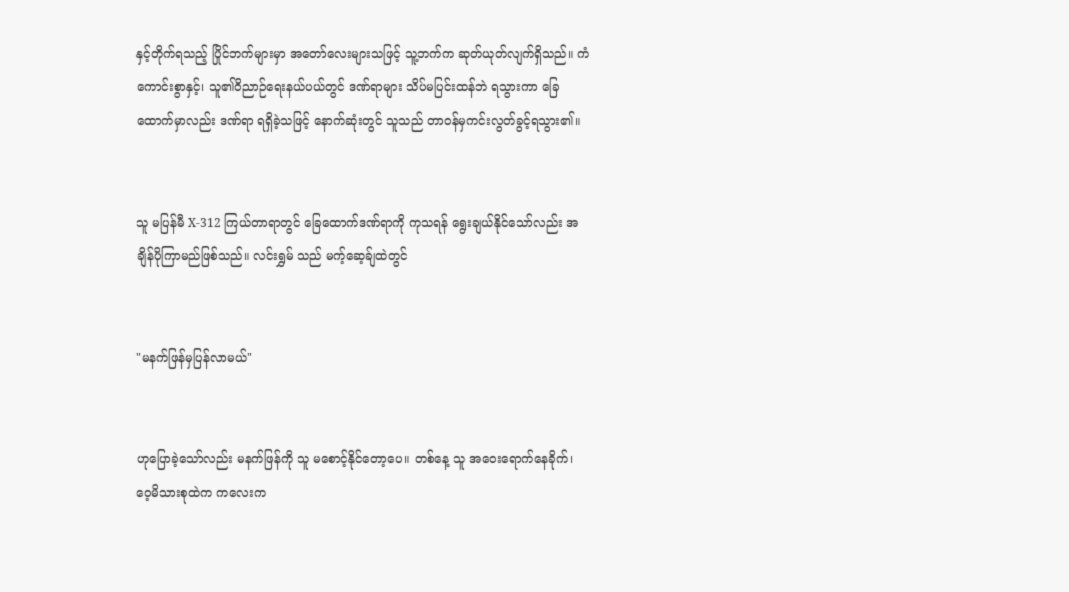နှင့်တိုက်ရသည့် ပြိုင်ဘက်များမှာ အတော်လေးများသဖြင့် သူ့ဘက်က ဆုတ်ယုတ်လျက်ရှိသည်။ ကံကောင်းစွာနှင့်၊ သူ၏ဝိညာဉ်ရေးနယ်ပယ်တွင် ဒဏ်ရာများ သိပ်မပြင်းထန်ဘဲ ရသွားကာ ခြေထောက်မှာလည်း ဒဏ်ရာ ရရှိခဲ့သဖြင့် နောက်ဆုံးတွင် သူသည် တာဝန်မှကင်းလွတ်ခွင့်ရသွား၏။


သူ မပြန်မီ X-312 ကြယ်တာရာတွင် ခြေထောက်ဒဏ်ရာကို ကုသရန် ရွေးချယ်နိုင်သော်လည်း အချိန်ပိုကြာမည်ဖြစ်သည်။ လင်းရွှမ် သည် မက့်ဆေ့ခ်ျထဲတွင်


"မနက်ဖြန်မှပြန်လာမယ်"


ဟုပြောခဲ့သော်လည်း မနက်ဖြန်ကို သူ မစောင့်နိုင်တော့ပေ။ တစ်နေ့ သူ အဝေးရောက်နေခိုက်၊ ဝေ့မိသားစုထဲက ကလေးက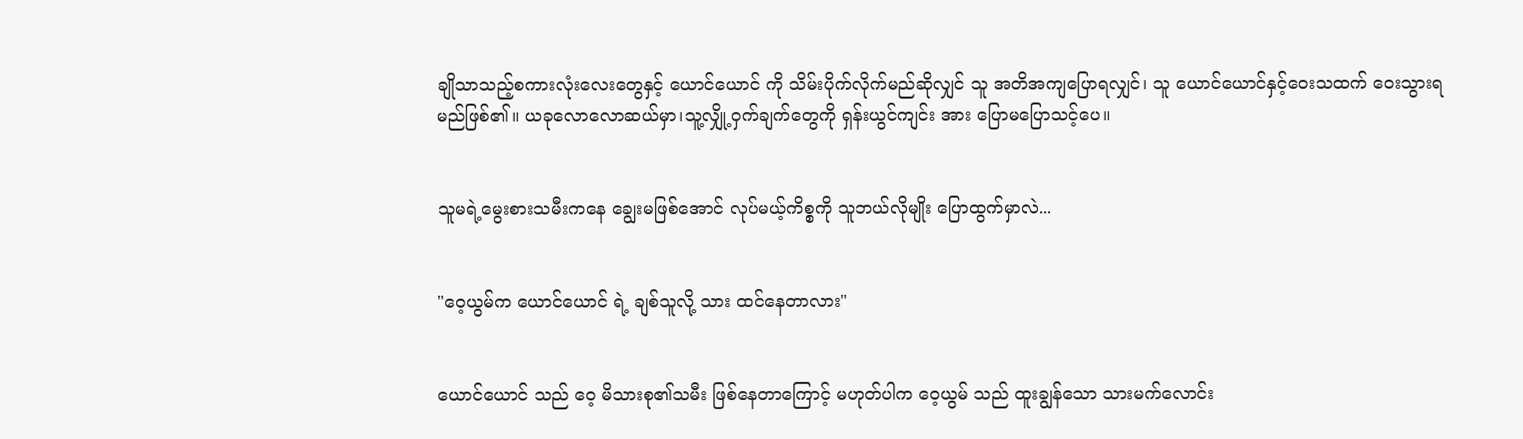ချိုသာသည့်စကားလုံးလေးတွေနှင့် ယောင်ယောင် ကို သိမ်းပိုက်လိုက်မည်ဆိုလျှင် သူ အတိအကျပြောရလျှင်၊ သူ ယောင်ယောင်နှင့်ဝေးသထက် ဝေးသွားရမည်ဖြစ်၏။ ယခုလောလောဆယ်မှာ၊သူ့လျှို့ဝှက်ချက်တွေကို ရှန်းယွင်ကျင်း အား ပြောမပြောသင့်ပေ။


သူမရဲ့မွေးစားသမီးကနေ ချွေးမဖြစ်အောင် လုပ်မယ့်ကိစ္စကို သူဘယ်လိုမျိုး ပြောထွက်မှာလဲ...


"ဝေ့ယွမ်က ယောင်ယောင် ရဲ့ ချစ်သူလို့ သား ထင်နေတာလား"


ယောင်ယောင် သည် ဝေ့ မိသားစု၏သမီး ဖြစ်နေတာကြောင့် မဟုတ်ပါက ဝေ့ယွမ် သည် ထူးချွန်သော သားမက်လောင်း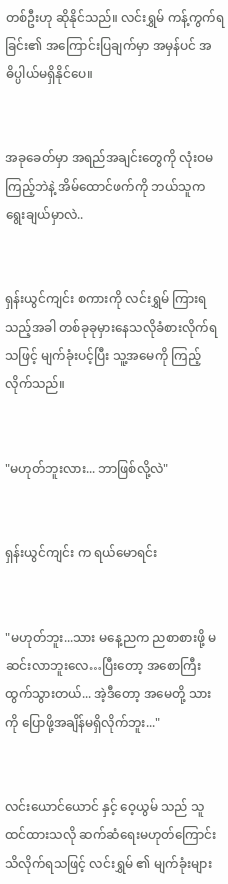တစ်ဦးဟု ဆိုနိုင်သည်။ လင်းရွှမ် ကန့်ကွက်ရခြင်း၏ အကြောင်းပြချက်မှာ အမှန်ပင် အဓိပ္ပါယ်မရှိနိုင်ပေ။


အခုခေတ်မှာ အရည်အချင်းတွေကို လုံးဝမကြည့်ဘဲနဲ့ အိမ်ထောင်ဖက်ကို ဘယ်သူက ရွေးချယ်မှာလဲ..


ရှန်းယွင်ကျင်း စကားကို လင်းရွှမ် ကြားရသည့်အခါ တစ်ခုခုမှားနေသလိုခံစားလိုက်ရသဖြင့် မျက်ခုံးပင့်ပြီး သူ့အမေကို ကြည့်လိုက်သည်။


"မဟုတ်ဘူးလား... ဘာဖြစ်လို့လဲ"


ရှန်းယွင်ကျင်း က ရယ်မောရင်း


"မဟုတ်ဘူး...သား မနေ့ညက ညစာစားဖို့ မဆင်းလာဘူးလေ…ပြီးတော့ အစောကြီးထွက်သွားတယ်... အဲ့ဒီတော့ အမေတို့ သားကို ပြောဖို့အချိန်မရှိလိုက်ဘူး..."


လင်းယောင်ယောင် နှင့် ဝေ့ယွမ် သည် သူထင်ထားသလို ဆက်ဆံရေးမဟုတ်ကြောင်း သိလိုက်ရသဖြင့် လင်းရွှမ် ၏ မျက်ခုံးများ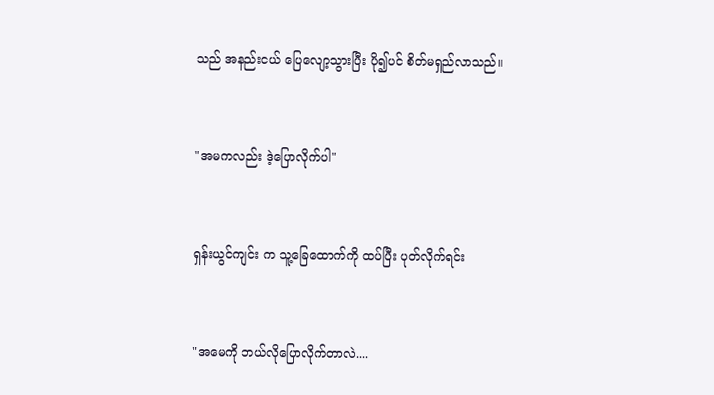သည် အနည်းငယ် ပြေလျော့သွားပြီး ပို၍ပင် စိတ်မရှည်လာသည်။


"အမကလည်း ဒဲ့ပြောလိုက်ပါ"


ရှန်းယွင်ကျင်း က သူ့ခြေထောက်ကို ထပ်ပြီး ပုတ်လိုက်ရင်း


"အမေကို ဘယ်လိုပြောလိုက်တာလဲ....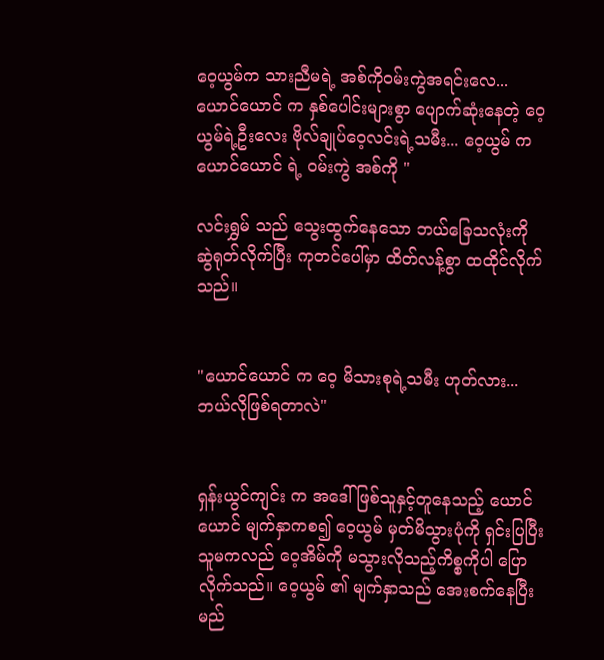ဝေ့ယွမ်က သားညီမရဲ့ အစ်ကိုဝမ်းကွဲအရင်းလေ... ယောင်ယောင် က နှစ်ပေါင်းများစွာ ပျောက်ဆုံးနေတဲ့ ဝေ့ယွမ်ရဲ့ဦးလေး ဗိုလ်ချုပ်ဝေ့လင်းရဲ့သမီး... ဝေ့ယွမ် က ယောင်ယောင် ရဲ့ ဝမ်းကွဲ အစ်ကို "

လင်းရွှမ် သည် သွေးထွက်နေသော ဘယ်ခြေသလုံးကို ဆွဲရုတ်လိုက်ပြီး ကုတင်ပေါ်မှာ ထိတ်လန့်စွာ ထထိုင်လိုက်သည်။


"ယောင်ယောင် က ဝေ့ မိသားစုရဲ့သမီး ဟုတ်လား...ဘယ်လိုဖြစ်ရတာလဲ"


ရှန်းယွင်ကျင်း က အဒေါ်ဖြစ်သူနှင့်တူနေသည့် ယောင်ယောင် မျက်နှာကစ၍ ဝေ့ယွမ် မှတ်မိသွားပုံကို ရှင်းပြပြီး သူမကလည် ဝေ့အိမ်ကို မသွားလိုသည့်ကိစ္စကိုပါ ပြောလိုက်သည်။ ဝေ့ယွမ် ၏ မျက်နှာသည် အေးစက်နေပြီး မည်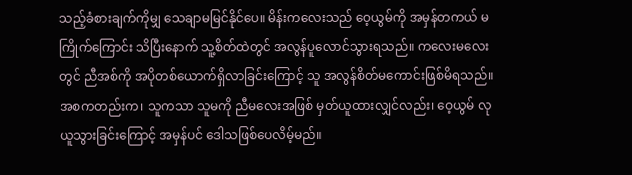သည့်ခံစားချက်ကိုမျှ သေချာမမြင်နိုင်ပေ။ မိန်းကလေးသည် ဝေ့ယွမ်ကို အမှန်တကယ် မကြိုက်ကြောင်း သိပြီးနောက် သူ့စိတ်ထဲတွင် အလွန်ပူလောင်သွားရသည်။ ကလေးမလေးတွင် ညီအစ်ကို အပိုတစ်ယောက်ရှိလာခြင်းကြောင့် သူ အလွန်စိတ်မကောင်းဖြစ်မိရသည်။အစကတည်းက၊ သူကသာ သူမကို ညီမလေးအဖြစ် မှတ်ယူထားလျှင်လည်း၊ ဝေ့ယွမ် လုယူသွားခြင်းကြောင့် အမှန်ပင် ဒေါသဖြစ်ပေလိမ့်မည်။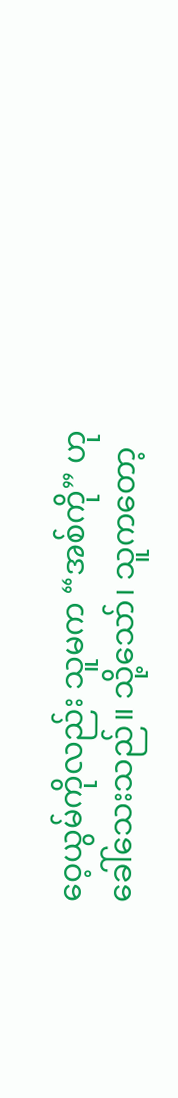ဝေ့ယွမ်ကိုလည်း သူမက “အစ်ကို” ဟုခေါ်သေးသည်။ သို့သော်၊ သူကတော့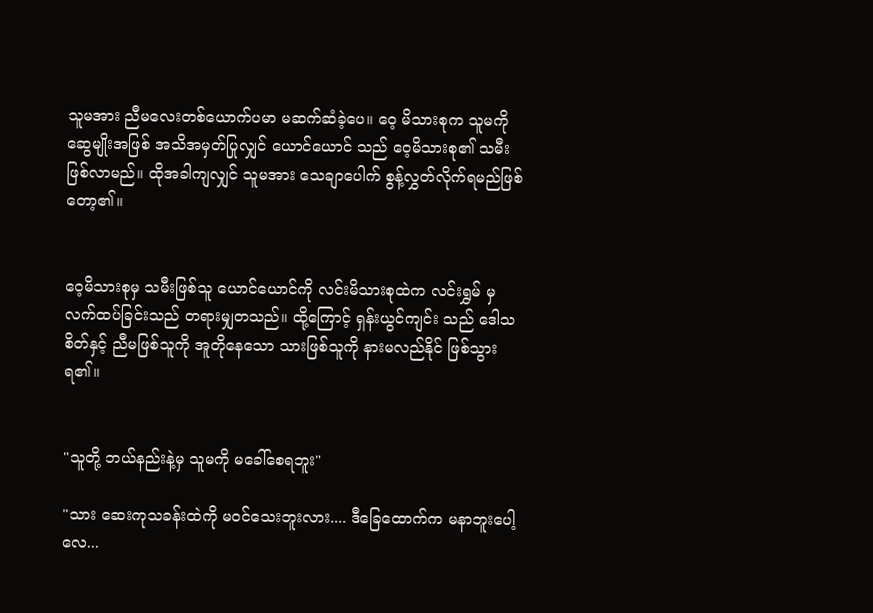သူမအား ညီမလေးတစ်ယောက်ပမာ မဆက်ဆံခဲ့ပေ။ ဝေ့ မိသားစုက သူမကို ဆွေမျိုးအဖြစ် အသိအမှတ်ပြုလျှင် ယောင်ယောင် သည် ဝေ့မိသားစု၏ သမီးဖြစ်လာမည်။ ထိုအခါကျလျှင် သူမအား သေချာပေါက် စွန့်လွှတ်လိုက်ရမည်ဖြစ်တော့၏။


ဝေ့မိသားစုမှ သမီးဖြစ်သူ ယောင်ယောင်ကို လင်းမိသားစုထဲက လင်းရွှမ် မှ လက်ထပ်ခြင်းသည် တရားမျှတသည်။ ထို့ကြောင့် ရှန်းယွင်ကျင်း သည် ဒေါသစိတ်နှင့် ညီမဖြစ်သူကို အူတိုနေသော သားဖြစ်သူကို နားမလည်နိုင် ဖြစ်သွားရ၏။


"သူတို့ ဘယ်နည်းနဲ့မှ သူမကို မခေါ်စေရဘူး"

"သား ဆေးကုသခန်းထဲကို မ၀င်သေးဘူးလား.... ဒီခြေထောက်က မနာဘူးပေါ့လေ...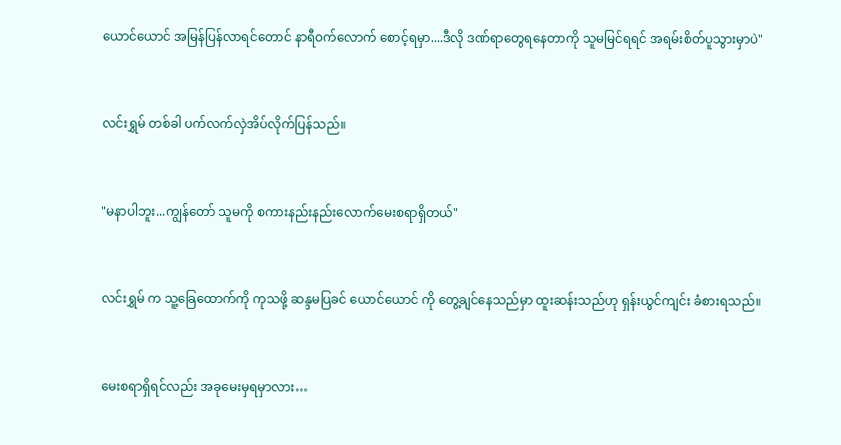ယောင်ယောင် အမြန်ပြန်လာရင်တောင် နာရီဝက်လောက် စောင့်ရမှာ....ဒီလို ဒဏ်ရာတွေရနေတာကို သူမမြင်ရရင် အရမ်းစိတ်ပူသွားမှာပဲ"


လင်းရွှမ် တစ်ခါ ပက်လက်လှဲအိပ်လိုက်ပြန်သည်။


"မနာပါဘူး...ကျွန်တော် သူမကို စကားနည်းနည်းလောက်မေးစရာရှိတယ်"


လင်းရွှမ် က သူ့ခြေထောက်ကို ကုသဖို့ ဆန္ဒမပြခင် ယောင်ယောင် ကို တွေ့ချင်နေသည်မှာ ထူးဆန်းသည်ဟု ရှန်းယွင်ကျင်း ခံစားရသည်။


မေးစရာရှိရင်လည်း အခုမေးမှရမှာလား…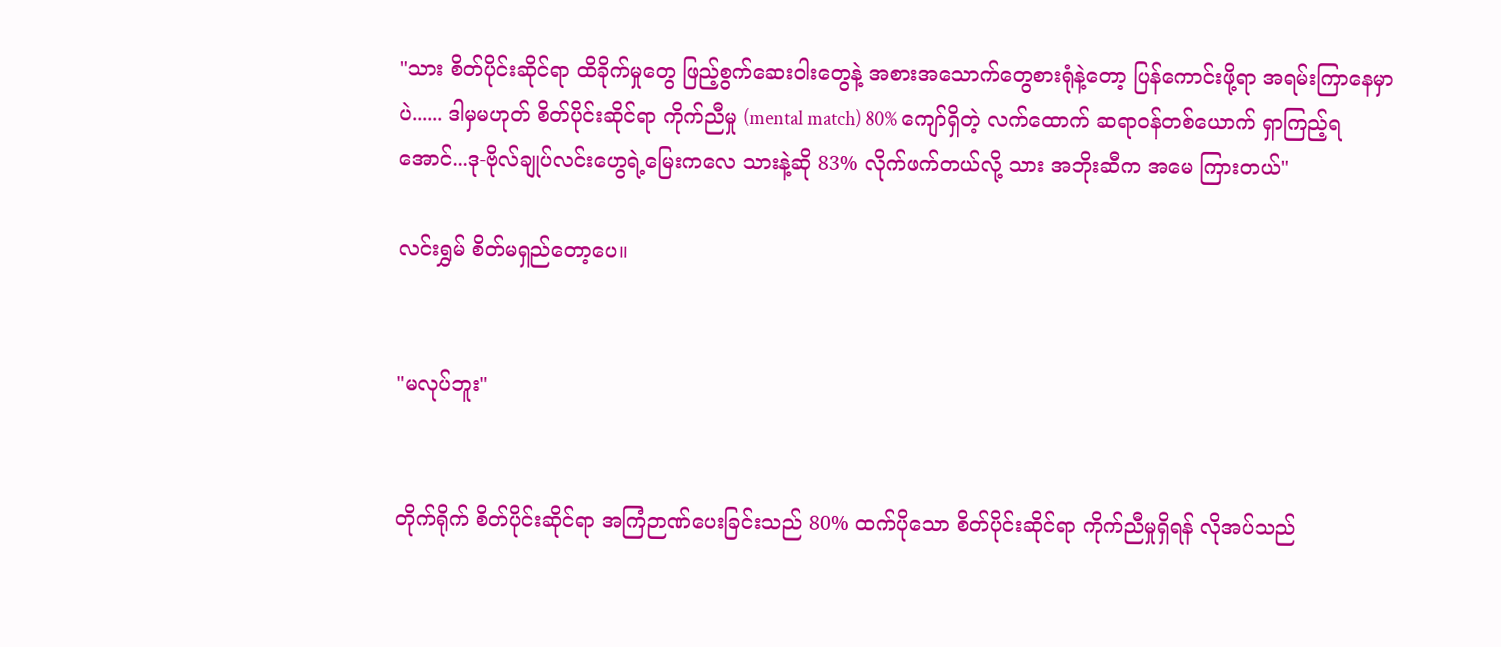"သား စိတ်ပိုင်းဆိုင်ရာ ထိခိုက်မှုတွေ ဖြည့်စွက်ဆေးဝါးတွေနဲ့ အစားအသောက်တွေစားရုံနဲ့တော့ ပြန်ကောင်းဖို့ရာ အရမ်းကြာနေမှာပဲ...... ဒါမှမဟုတ် စိတ်ပိုင်းဆိုင်ရာ ကိုက်ညီမှု (mental match) 80% ကျော်ရှိတဲ့ လက်ထောက် ဆရာဝန်တစ်ယောက် ရှာကြည့်ရအောင်...ဒု-ဗိုလ်ချုပ်လင်းဟွေရဲ့မြေးကလေ သားနဲ့ဆို 83% လိုက်ဖက်တယ်လို့ သား အဘိုးဆီက အမေ ကြားတယ်"

လင်းရွှမ် စိတ်မရှည်တော့ပေ။


"မလုပ်ဘူး"


တိုက်ရိုက် စိတ်ပိုင်းဆိုင်ရာ အကြံဉာဏ်ပေးခြင်းသည် 80% ထက်ပိုသော စိတ်ပိုင်းဆိုင်ရာ ကိုက်ညီမှုရှိရန် လိုအပ်သည်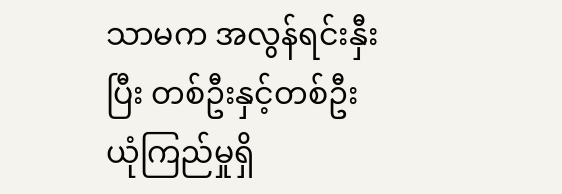သာမက အလွန်ရင်းနှီးပြီး တစ်ဦးနှင့်တစ်ဦး ယုံကြည်မှုရှိ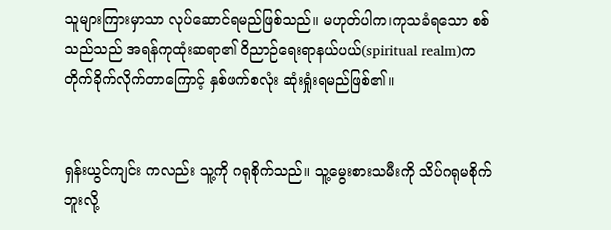သူများကြားမှာသာ လုပ်ဆောင်ရမည်ဖြစ်သည်။ မဟုတ်ပါက၊ကုသခံရသော စစ်သည်သည် အရန်ကုထုံးဆရာ၏ ဝိညာဉ်ရေးရာနယ်ပယ်(spiritual realm)က တိုက်ခိုက်လိုက်တာကြောင့် နှစ်ဖက်စလုံး ဆုံးရှုံးရမည်ဖြစ်၏။


ရှန်းယွင်ကျင်း ကလည်း သူ့ကို ဂရုစိုက်သည်။ သူ့မွေးစားသမီးကို သိပ်ဂရုမစိုက်ဘူးလို့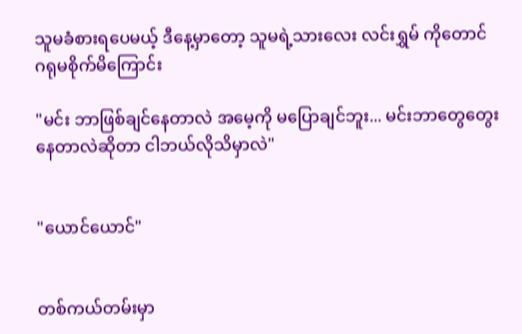သူမခံစားရပေမယ့် ဒီနေ့မှာတော့ သူမရဲ့သားလေး လင်းရွှမ် ကိုတောင် ဂရုမစိုက်မိကြောင်း

"မင်း ဘာဖြစ်ချင်နေတာလဲ အမေ့ကို မပြောချင်ဘူး... မင်းဘာတွေတွေးနေတာလဲဆိုတာ ငါဘယ်လိုသိမှာလဲ"


"ယောင်ယောင်"


တစ်ကယ်တမ်းမှာ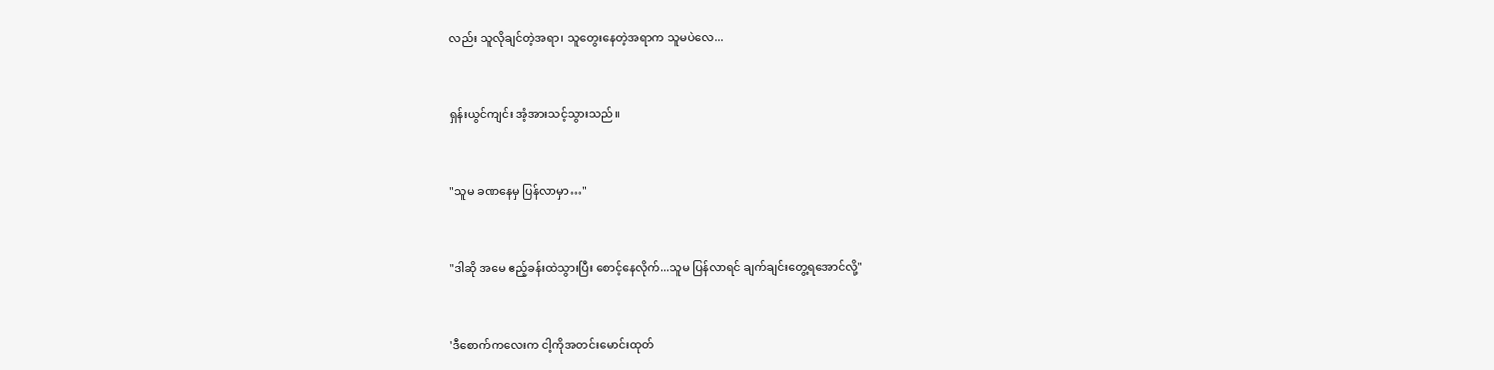လည်း သူလိုချင်တဲ့အရာ၊ သူတွေးနေတဲ့အရာက သူမပဲလေ...


ရှန်းယွင်ကျင်း အံ့အားသင့်သွားသည်။


"သူမ ခဏနေမှ ပြန်လာမှာ…"


"ဒါဆို အမေ ဧည့်ခန်းထဲသွားပြီး စောင့်နေလိုက်...သူမ ပြန်လာရင် ချက်ချင်းတွေ့ရအောင်လို့"


'ဒီစောက်ကလေးက ငါ့ကိုအတင်းမောင်းထုတ်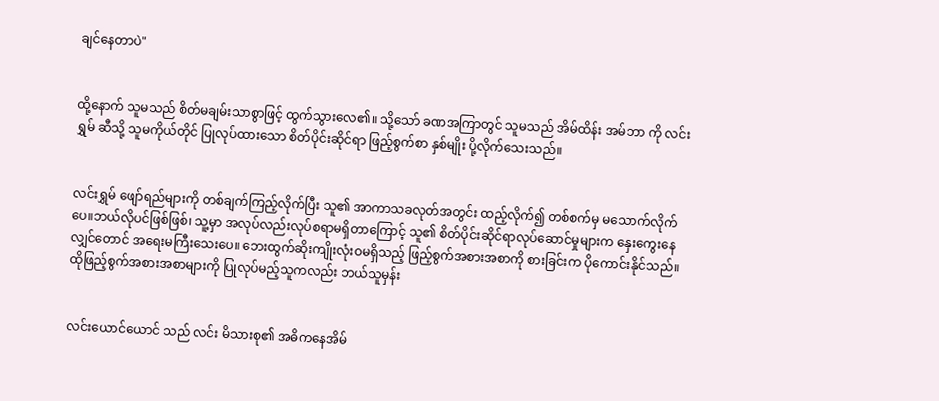ချင်‌နေတာပဲ"


ထို့နောက် သူမသည် စိတ်မချမ်းသာစွာဖြင့် ထွက်သွားလေ၏။ သို့သော် ခဏအကြာတွင် သူမသည် အိမ်ထိန်း အမ်ဘာ ကို လင်းရွှမ် ဆီသို့ သူမကိုယ်တိုင် ပြုလုပ်ထားသော စိတ်ပိုင်းဆိုင်ရာ ဖြည့်စွက်စာ နှစ်မျိုး ပို့လိုက်သေးသည်။


လင်းရွှမ် ဖျော်ရည်များကို တစ်ချက်ကြည့်လိုက်ပြီး သူ၏ အာကာသခလုတ်အတွင်း ထည့်လိုက်၍ တစ်စက်မှ မသောက်လိုက်ပေ။ဘယ်လိုပင်ဖြစ်ဖြစ်၊ သူ့မှာ အလုပ်လည်းလုပ်စရာမရှိတာကြောင့် သူ၏ စိတ်ပိုင်းဆိုင်ရာလုပ်ဆောင်မှုများက နှေးကွေးနေလျှင်တောင် အရေးမကြီးသေးပေ။ ဘေးထွက်ဆိုးကျိုးလုံးဝမရှိသည့် ဖြည့်စွက်အစားအစာကို စားခြင်းက ပိုကောင်းနိုင်သည်။ ထိုဖြည့်စွက်အစားအစာများကို ပြုလုပ်မည့်သူကလည်း ဘယ်သူမှန်း


လင်းယောင်ယောင် သည် လင်း မိသားစု၏ အဓိကနေအိမ်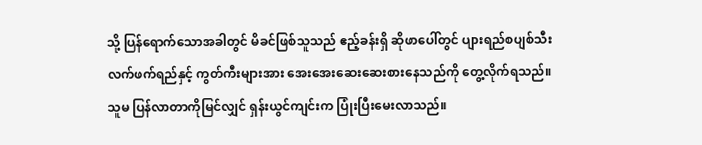သို့ ပြန်ရောက်သောအခါတွင် မိခင်ဖြစ်သူသည် ဧည့်ခန်းရှိ ဆိုဖာပေါ်တွင် ပျားရည်စပျစ်သီးလက်ဖက်ရည်နှင့် ကွတ်ကီးများအား အေးအေးဆေးဆေးစားနေသည်ကို တွေ့လိုက်ရသည်။ သူမ ပြန်လာတာကိုမြင်လျှင် ရှန်းယွင်ကျင်းက ပြုံးပြီးမေးလာသည်။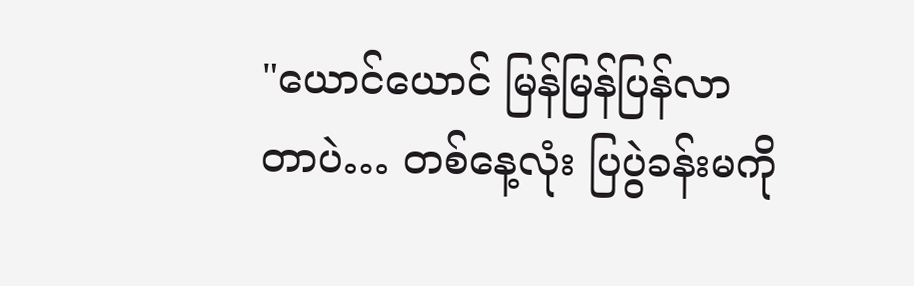"ယောင်ယောင် မြန်မြန်ပြန်လာတာပဲ… တစ်နေ့လုံး ပြပွဲခန်းမကို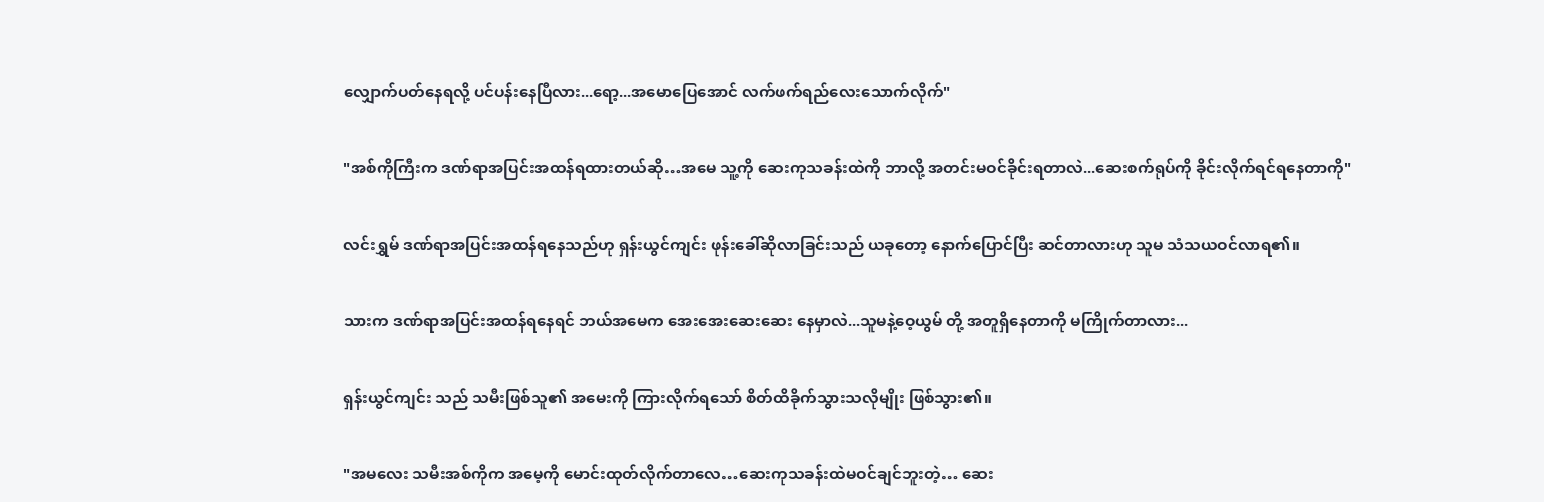လျှောက်ပတ်နေရလို့ ပင်ပန်းနေပြီလား...ရော့...အမောပြေအောင် လက်ဖက်ရည်လေးသောက်လိုက်"


"အစ်ကိုကြီးက ဒဏ်ရာအပြင်းအထန်ရထားတယ်ဆို…အမေ သူ့ကို ဆေးကုသခန်းထဲကို ဘာလို့ အတင်းမဝင်ခိုင်းရတာလဲ...ဆေးစက်ရုပ်ကို ခိုင်းလိုက်ရင်ရနေတာကို"


လင်းရွှမ် ဒဏ်ရာအပြင်းအထန်ရနေသည်ဟု ရှန်းယွင်ကျင်း ဖုန်းခေါ်ဆိုလာခြင်းသည် ယခုတော့ နောက်ပြောင်ပြီး ဆင်တာလားဟု သူမ သံသယဝင်လာရ၏။


သားက ဒဏ်ရာအပြင်းအထန်ရနေရင် ဘယ်အမေက အေးအေးဆေးဆေး နေမှာလဲ...သူမနဲ့ဝေ့ယွမ် တို့ အတူရှိနေတာကို မကြိုက်တာလား...


ရှန်းယွင်ကျင်း သည် သမီးဖြစ်သူ၏ အမေးကို ကြားလိုက်ရသော် စိတ်ထိခိုက်သွားသလိုမျိုး ဖြစ်သွား၏။


"အမလေး သမီးအစ်ကိုက အမေ့ကို မောင်းထုတ်လိုက်တာလေ…ဆေးကုသခန်းထဲမဝင်ချင်ဘူးတဲ့… ဆေး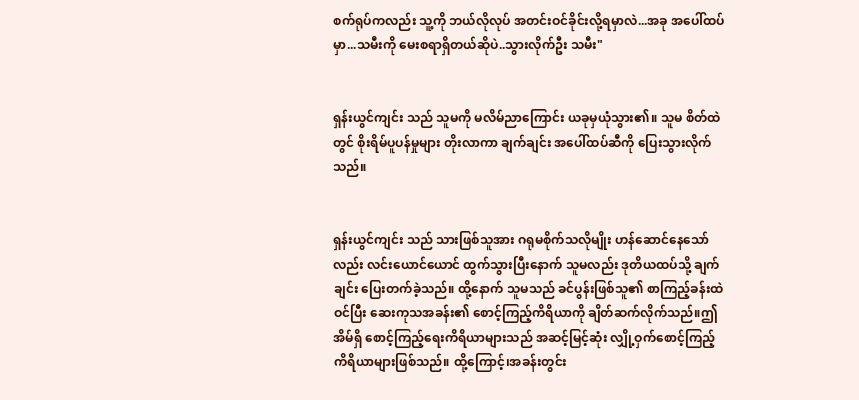စက်ရုပ်ကလည်း သူ့ကို ဘယ်လိုလုပ် အတင်းဝင်ခိုင်းလို့ရမှာလဲ...အခု အပေါ်ထပ်မှာ...သမီးကို မေးစရာရှိတယ်ဆိုပဲ..သွားလိုက်ဦး သမီး"


ရှန်းယွင်ကျင်း သည် သူမကို မလိမ်ညာကြောင်း ယခုမှယုံသွား၏။ သူမ စိတ်ထဲတွင် စိုးရိမ်ပူပန်မှုများ တိုးလာကာ ချက်ချင်း အပေါ်ထပ်ဆီကို ပြေးသွားလိုက်သည်။


ရှန်းယွင်ကျင်း သည် သားဖြစ်သူအား ဂရုမစိုက်သလိုမျိုး ဟန်ဆောင်နေသော်လည်း လင်းယောင်ယောင် ထွက်သွားပြီးနောက် သူမလည်း ဒုတိယထပ်သို့ ချက်ချင်း ပြေးတက်ခဲ့သည်။ ထို့နောက် သူမသည် ခင်ပွန်းဖြစ်သူ၏ စာကြည့်ခန်းထဲဝင်ပြီး ဆေးကုသအခန်း၏ စောင့်ကြည့်ကိရိယာကို ချိတ်ဆက်လိုက်သည်။ဤအိမ်ရှိ စောင့်ကြည့်ရေးကိရိယာများသည် အဆင့်မြင့်ဆုံး လျှို့ဝှက်စောင့်ကြည့် ကိရိယာများဖြစ်သည်။ ထို့ကြောင့်၊အခန်းတွင်း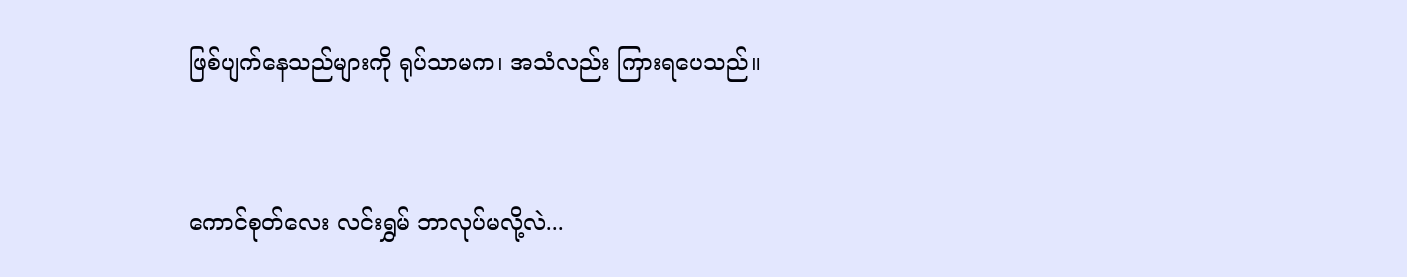ဖြစ်ပျက်နေသည်များကို ရုပ်သာမက၊ အသံလည်း ကြားရပေသည်။


ကောင်စုတ်လေး လင်းရွှမ် ဘာလုပ်မလို့လဲ...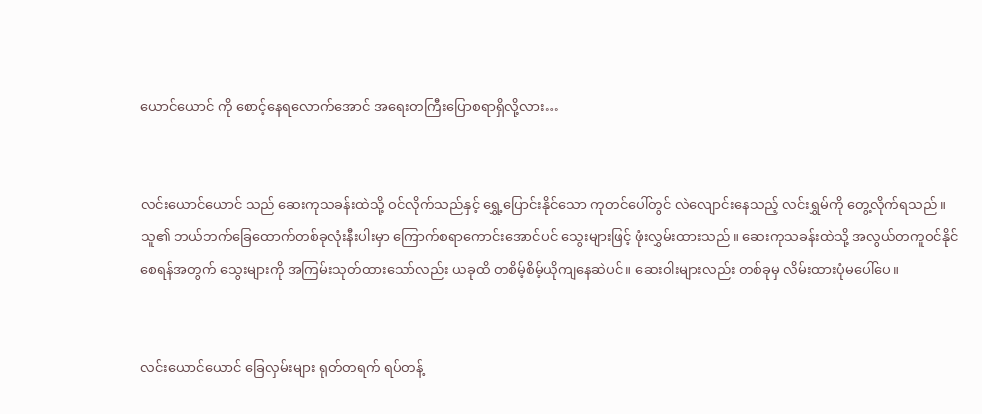ယောင်ယောင် ကို စောင့်နေရလောက်အောင် အရေးတကြီးပြောစရာရှိလို့လား…


လင်းယောင်ယောင် သည် ဆေးကုသခန်းထဲသို့ ဝင်လိုက်သည်နှင့် ရွှေ့ပြောင်းနိုင်သော ကုတင်ပေါ်တွင် လဲလျောင်းနေသည့် လင်းရွှမ်ကို တွေ့လိုက်ရသည်။ သူ၏ ဘယ်ဘက်ခြေထောက်တစ်ခုလုံးနီးပါးမှာ ကြောက်စရာကောင်းအောင်ပင် သွေးများဖြင့် ဖုံးလွှမ်းထားသည်။ ဆေးကုသခန်းထဲသို့ အလွယ်တကူဝင်နိုင်စေရန်အတွက် သွေးများကို အကြမ်းသုတ်ထားသော်လည်း ယခုထိ တစိမ့်စိမ့်ယိုကျနေဆဲပင်။ ဆေးဝါးများလည်း တစ်ခုမှ လိမ်းထားပုံမပေါ်ပေ။


လင်းယောင်ယောင် ခြေလှမ်းများ ရုတ်တရက် ရပ်တန့်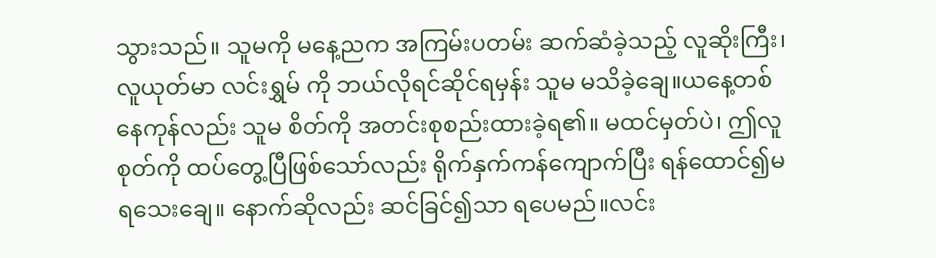သွားသည်။ သူမကို မနေ့ညက အကြမ်းပတမ်း ဆက်ဆံခဲ့သည့် လူဆိုးကြီး၊ လူယုတ်မာ လင်းရွှမ် ကို ဘယ်လိုရင်ဆိုင်ရမှန်း သူမ မသိခဲ့ချေ။ယနေ့တစ်နေကုန်လည်း သူမ စိတ်ကို အတင်းစုစည်းထားခဲ့ရ၏။ မထင်မှတ်ပဲ၊ ဤလူစုတ်ကို ထပ်တွေ့ပြီဖြစ်သော်လည်း ရိုက်နှက်ကန်ကျောက်ပြီး ရန်ထောင်၍မရသေးချေ။ နောက်ဆိုလည်း ဆင်ခြင်၍သာ ရပေမည်။လင်း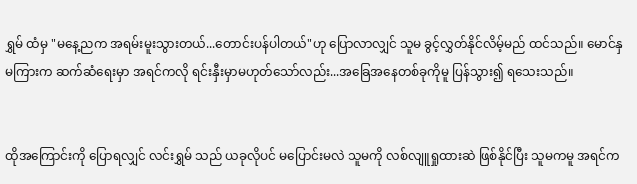ရွှမ် ထံမှ "မနေ့ညက အရမ်းမူးသွားတယ်...တောင်းပန်ပါတယ်"ဟု ပြောလာလျှင် သူမ ခွင့်လွှတ်နိုင်လိမ့်မည် ထင်သည်။ မောင်နှမကြားက ဆက်ဆံရေးမှာ အရင်ကလို ရင်းနှီးမှာမဟုတ်သော်လည်း...အခြေအနေတစ်ခုကိုမူ ပြန်သွား၍ ရသေးသည်။


ထိုအကြောင်းကို ပြောရလျှင် လင်းရွှမ် သည် ယခုလိုပင် မပြောင်းမလဲ သူမကို လစ်လျူရှုထားဆဲ ဖြစ်နိုင်ပြီး သူမကမူ အရင်က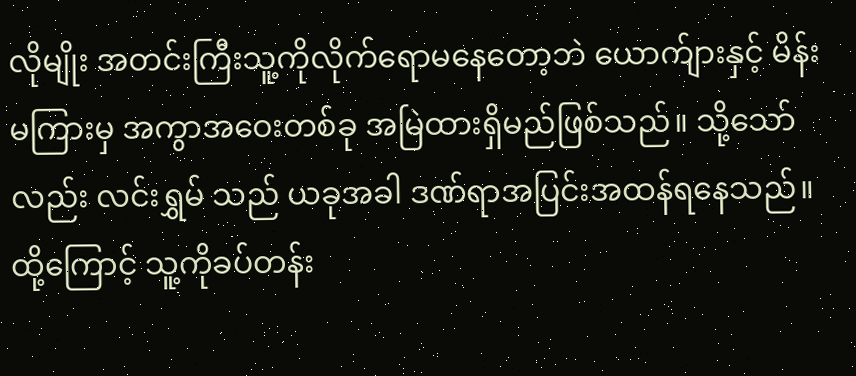လိုမျိုး အတင်းကြီးသူ့ကိုလိုက်ရောမနေတော့ဘဲ ယောက်ျားနှင့် မိန်းမကြားမှ အကွာအဝေးတစ်ခု အမြဲထားရှိမည်ဖြစ်သည်။ သို့သော်လည်း လင်းရွှမ် သည် ယခုအခါ ဒဏ်ရာအပြင်းအထန်ရနေသည်။ ထို့ကြောင့် သူ့ကိုခပ်တန်း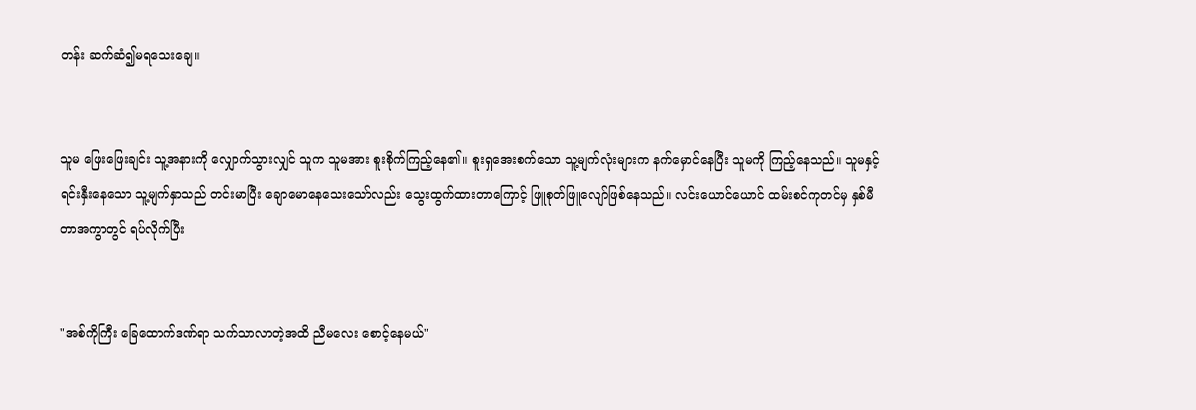တန်း ဆက်ဆံ၍မရသေးချေ။


သူမ ဖြေးဖြေးချင်း သူ့အနားကို လျှောက်သွားလျှင် သူက သူမအား စူးစိုက်ကြည့်နေ၏။ စူးရှအေးစက်သော သူ့မျက်လုံးများက နက်မှောင်နေပြီး သူမကို ကြည့်နေသည်။ သူမနှင့် ရင်းနှီးနေသော သူ့မျက်နှာသည် တင်းမာပြီး ချောမောနေသေးသော်လည်း သွေးထွက်ထားတာကြောင့် ဖြူစုတ်ဖြူလျော်ဖြစ်နေသည်။ လင်းယောင်ယောင် ထမ်းစင်ကုတင်မှ နှစ်မီတာအကွာတွင် ရပ်လိုက်ပြီး


"အစ်ကိုကြီး ခြေထောက်ဒဏ်ရာ သက်သာလာတဲ့အထိ ညီမလေး စောင့်နေမယ်"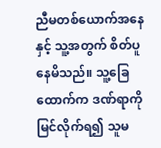ညီမတစ်ယောက်အနေနှင့် သူ့အတွက် စိတ်ပူနေမိသည်။ သူ့ခြေထောက်က ဒဏ်ရာကို မြင်လိုက်ရ၍ သူမ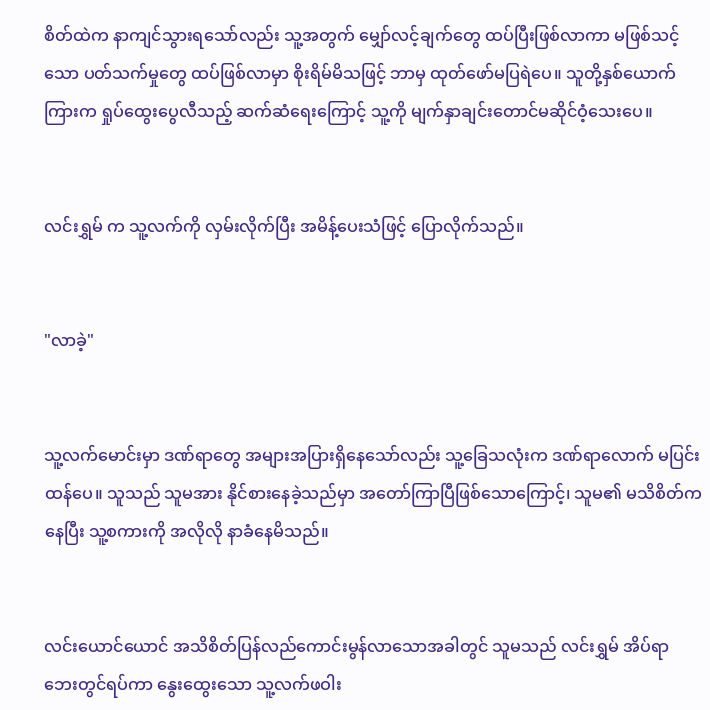စိတ်ထဲက နာကျင်သွားရသော်လည်း သူ့အတွက် မျှော်လင့်ချက်တွေ ထပ်ပြီးဖြစ်လာကာ မဖြစ်သင့်သော ပတ်သက်မှုတွေ ထပ်ဖြစ်လာမှာ စိုးရိမ်မိသဖြင့် ဘာမှ ထုတ်ဖော်မပြရဲပေ။ သူတို့နှစ်ယောက်ကြားက ရှုပ်ထွေးပွေလီသည့် ဆက်ဆံရေးကြောင့် သူ့ကို မျက်နှာချင်းတောင်မဆိုင်ဝံ့သေးပေ။


လင်းရွှမ် က သူ့လက်ကို လှမ်းလိုက်ပြီး အမိန့်ပေးသံဖြင့် ပြောလိုက်သည်။


"လာခဲ့"


သူ့လက်မောင်းမှာ ဒဏ်ရာတွေ အများအပြားရှိနေသော်လည်း သူ့ခြေသလုံးက ဒဏ်ရာလောက် မပြင်းထန်ပေ။ သူသည် သူမအား နိုင်စားနေခဲ့သည်မှာ အတော်ကြာပြီဖြစ်သောကြောင့်၊ သူမ၏ မသိစိတ်ကနေပြီး သူ့စကားကို အလိုလို နာခံနေမိသည်။


လင်းယောင်ယောင် အသိစိတ်ပြန်လည်ကောင်းမွန်လာသောအခါတွင် သူမသည် လင်းရွှမ် အိပ်ရာဘေးတွင်ရပ်ကာ နွေးထွေးသော သူ့လက်ဖဝါး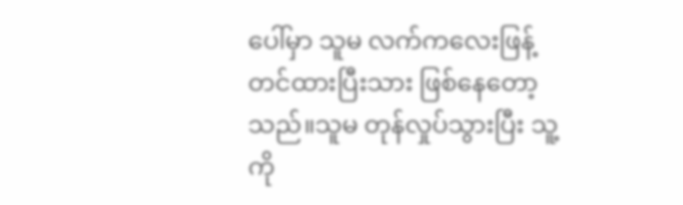ပေါ်မှာ သူမ လက်ကလေးဖြန့်တင်ထားပြီးသား ဖြစ်နေတော့သည်။သူမ တုန်လှုပ်သွားပြီး သူ့ကို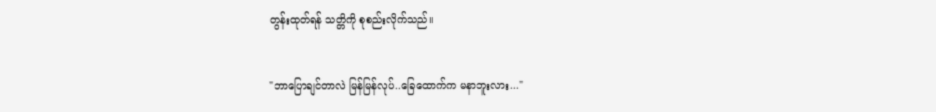တွန်းထုတ်ရန် သတ္တိကို စုစည်းလိုက်သည်။


"ဘာပြောချင်တာလဲ မြန်မြန်လုပ်..ခြေထောက်က မနာဘူးလား..."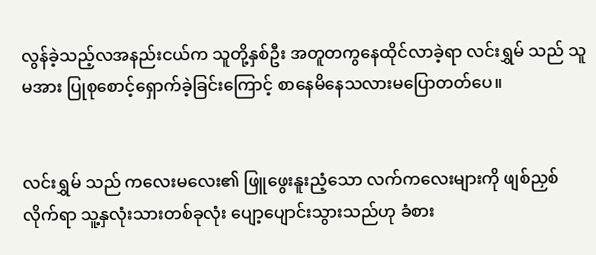လွန်ခဲ့သည့်လအနည်းငယ်က သူတို့နှစ်ဦး အတူတကွနေထိုင်လာခဲ့ရာ လင်းရွှမ် သည် သူမအား ပြုစုစောင့်ရှောက်ခဲ့ခြင်းကြောင့် စာနေမိနေသလားမပြောတတ်ပေ။


လင်းရွှမ် သည် ကလေးမလေး၏ ဖြူဖွေးနူးညံ့သော လက်ကလေးများကို ဖျစ်ညှစ်လိုက်ရာ သူ့နှလုံးသားတစ်ခုလုံး ပျော့ပျောင်းသွားသည်ဟု ခံစား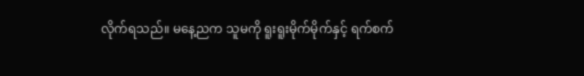လိုက်ရသည်။ မနေ့ညက သူမကို ရူးရူးမိုက်မိုက်နှင့် ရက်စက်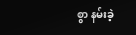စွာ နမ်းခဲ့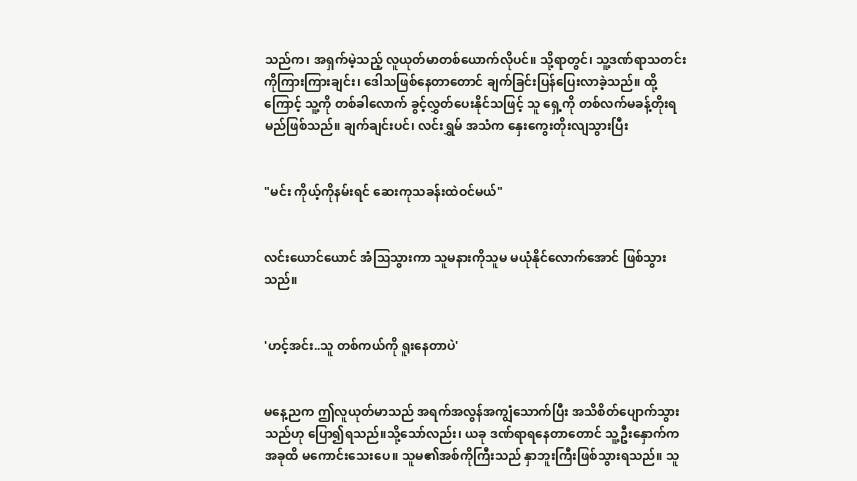သည်က၊ အရှက်မဲ့သည့် လူယုတ်မာတစ်ယောက်လိုပင်။ သို့ရာတွင်၊ သူ့ဒဏ်ရာသတင်းကိုကြားကြားချင်း၊ ဒေါသဖြစ်နေတာတောင် ချက်ခြင်းပြန်ပြေးလာခဲ့သည်။ ထို့ကြောင့် သူ့ကို တစ်ခါလောက် ခွင့်လွှတ်ပေးနိုင်သဖြင့် သူ ရှေ့ကို တစ်လက်မခန့်တိုးရမည်ဖြစ်သည်။ ချက်ချင်းပင်၊ လင်းရွှမ် အသံက နှေးကွေးတိုးလျသွားပြီး


"မင်း ကိုယ့်ကိုနမ်းရင် ဆေးကုသခန်းထဲဝင်မယ်"


လင်းယောင်ယောင် အံသြသွားကာ သူမနားကိုသူမ မယုံနိုင်လောက်အောင် ဖြစ်သွားသည်။


'ဟင့်အင်း..သူ တစ်ကယ်ကို ရူးနေတာပဲ'


မနေ့ညက ဤလူယုတ်မာသည် အရက်အလွန်အကျွံသောက်ပြီး အသိစိတ်ပျောက်သွားသည်ဟု ပြော၍ရသည်။သို့သော်လည်း၊ ယခု ဒဏ်ရာရနေတာတောင် သူ့ဦးနှောက်က အခုထိ မကောင်းသေးပေ။ သူမ၏အစ်ကိုကြီးသည် နှာဘူးကြီးဖြစ်သွားရသည်။ သူ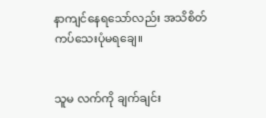နာကျင်နေရသော်လည်း အသိစိတ်ကပ်သေးပုံမရချေ။


သူမ လက်ကို ချက်ချင်း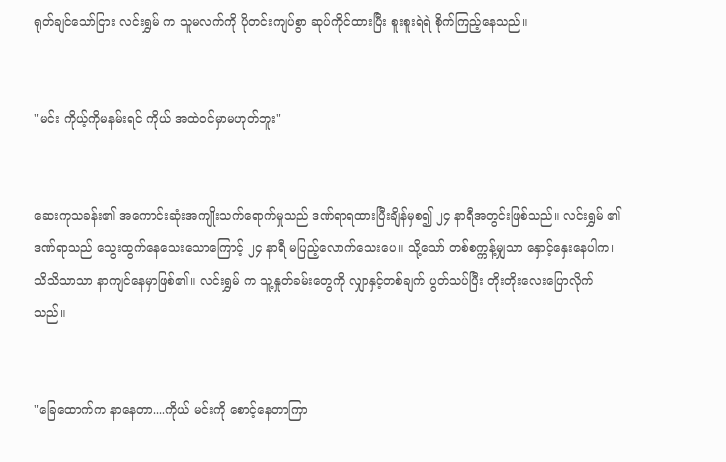ရုတ်ချင်သော်ငြား လင်းရွှမ် က သူမလက်ကို ပိုတင်းကျပ်စွာ ဆုပ်ကိုင်ထားပြီး စူးစူးရဲရဲ စိုက်ကြည့်နေသည်။


"မင်း ကိုယ့်ကိုမနမ်းရင် ကိုယ် အထဲဝင်မှာမဟုတ်ဘူး"


ဆေးကုသခန်း၏ အကောင်းဆုံးအကျိုးသက်ရောက်မှုသည် ဒဏ်ရာရထားပြီးချိန်မှစ၍ ၂၄ နာရီအတွင်းဖြစ်သည်။ လင်းရွှမ် ၏ ဒဏ်ရာသည် သွေးထွက်နေသေးသောကြောင့် ၂၄ နာရီ မပြည့်လောက်သေးပေ။ သို့သော် တစ်စက္ကန့်မျှသာ နှောင့်နှေးနေပါက၊ သိသိသာသာ နာကျင်နေမှာဖြစ်၏။ လင်းရွှမ် က သူ့နှုတ်ခမ်းတွေကို လျှာနှင့်တစ်ချက် ပွတ်သပ်ပြီး တိုးတိုးလေးပြောလိုက်သည်။


"ခြေထောက်က နာနေတာ....ကိုယ် မင်းကို စောင့်နေတာကြာ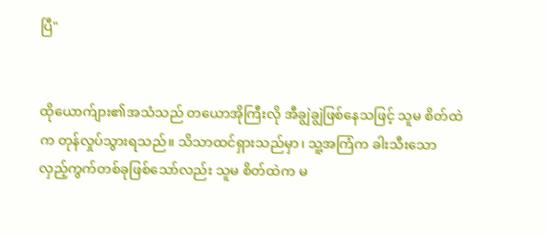ပြီ"


ထိုယောက်ျား၏အသံသည် တယောအိုကြီးလို အီချွဲချွဲဖြစ်နေသဖြင့် သူမ စိတ်ထဲက တုန်လှုပ်သွားရသည်။ သိသာထင်ရှားသည်မှာ၊ သူ့အကြံက ခါးသီးသော လှည့်ကွက်တစ်ခုဖြစ်သော်လည်း သူမ စိတ်ထဲက မ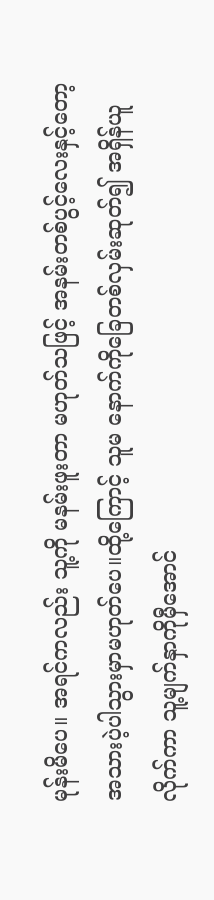မုန်းမိပေ။ အရင်ကလည်း သူ့ကို မနမ်းဖူးတာ မဟုတ်သဖြင့် အနမ်းတစ်ပွင့်လေးနှင့်တော့ အသားပဲ့ပါသွားမှာမဟုတ်ပေ။ထို့ကြောင့် သူမ နောက်ကိုခြေတစ်လှမ်းဆုတ်၍ အရှိန်ယူလိုက်ကာ သူ့မျက်နှာကိုမှီအောင်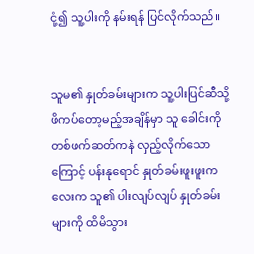ငုံ့၍ သူ့ပါးကို နမ်းရန် ပြင်လိုက်သည်။


သူမ၏ နှုတ်ခမ်းများက သူ့ပါးပြင်ဆီသို့ ဖိကပ်တော့မည့်အချိန်မှာ သူ ခေါင်းကိုတစ်ဖက်ဆတ်ကနဲ လှည့်လိုက်သောကြောင့် ပန်းနုရောင် နှုတ်ခမ်းဖူးဖူးကလေးက သူ၏ ပါးလျပ်လျပ် နှုတ်ခမ်းများကို ထိမိသွား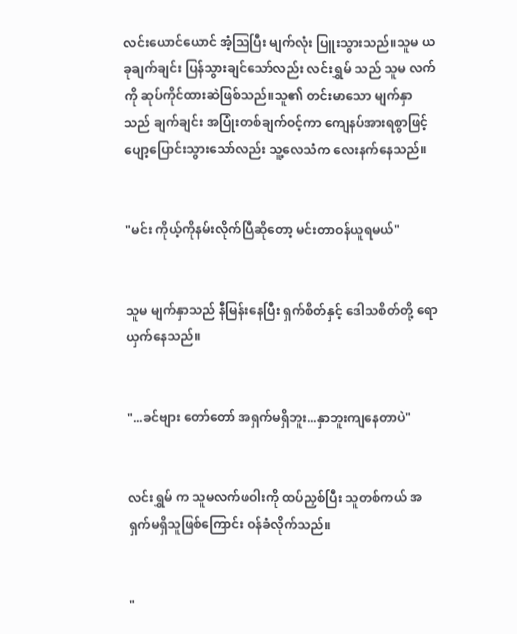လင်းယောင်ယောင် အံ့သြပြီး မျက်လုံး ပြူးသွားသည်။သူမ ယခုချက်ချင်း ပြန်သွားချင်သော်လည်း လင်းရွှမ် သည် သူမ လက်ကို ဆုပ်ကိုင်ထားဆဲဖြစ်သည်။သူ၏ တင်းမာသော မျက်နှာသည် ချက်ချင်း အပြုံးတစ်ချက်ဝင့်ကာ ကျေနပ်အားရစွာဖြင့် ပျော့ပြောင်းသွားသော်လည်း သူ့လေသံက လေးနက်နေသည်။


"မင်း ကိုယ့်ကိုနမ်းလိုက်ပြီဆိုတော့ မင်းတာဝန်ယူရမယ်"


သူမ မျက်နှာသည် နီမြန်းနေပြီး ရှက်စိတ်နှင့် ဒေါသစိတ်တို့ ရောယှက်နေသည်။


"...ခင်ဗျား တော်တော် အရှက်မရှိဘူး...နှာဘူးကျနေတာပဲ"


လင်းရွှမ် က သူမလက်ဖဝါးကို ထပ်ညှစ်ပြီး သူတစ်ကယ် အရှက်မရှိသူဖြစ်ကြောင်း ဝန်ခံလိုက်သည်။


"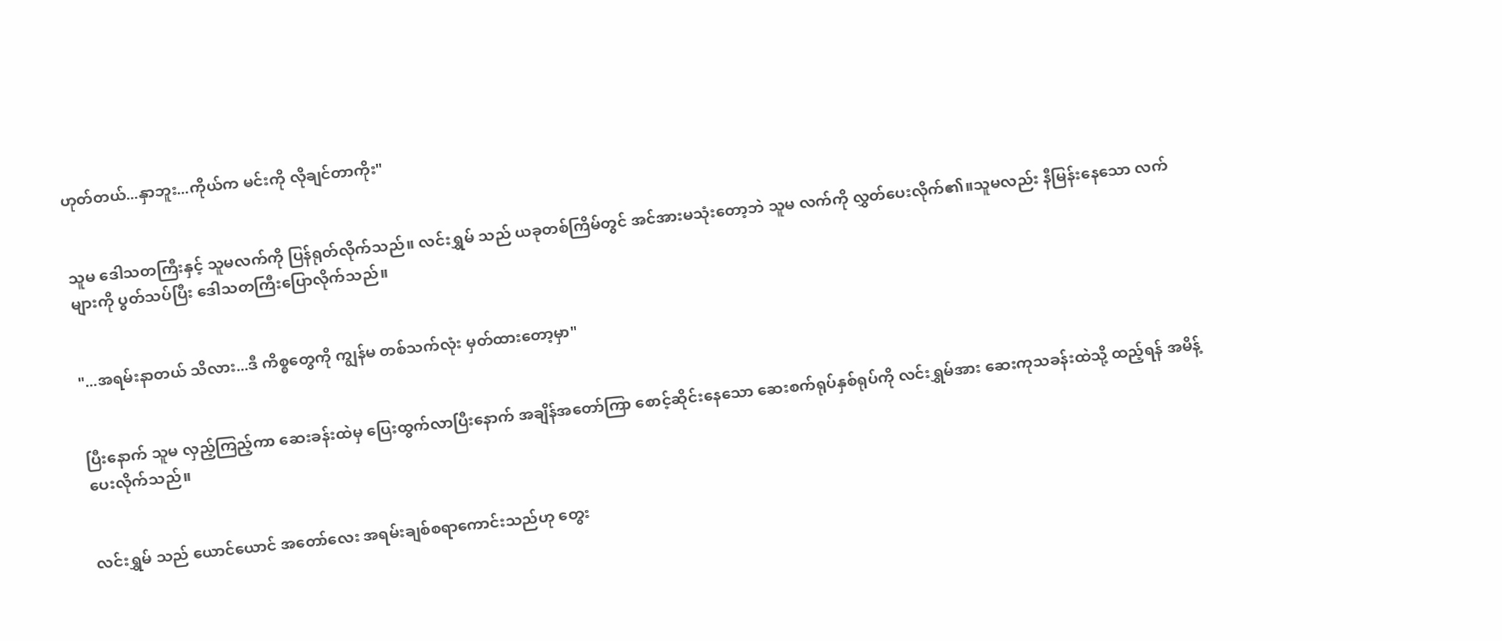ဟုတ်တယ်...နှာဘူး...ကိုယ်က မင်းကို လိုချင်တာကိုး"


သူမ ဒေါသတကြီးနှင့် သူမလက်ကို ပြန်ရုတ်လိုက်သည်။ လင်းရွှမ် သည် ယခုတစ်ကြိမ်တွင် အင်အားမသုံးတော့ဘဲ သူမ လက်ကို လွှတ်ပေးလိုက်၏။သူမလည်း နီမြန်းနေသော လက်များကို ပွတ်သပ်ပြီး ဒေါသတကြီးပြောလိုက်သည်။


"...အရမ်းနာတယ် သိလား...ဒီ ကိစ္စတွေကို ကျွန်မ တစ်သက်လုံး မှတ်ထားတော့မှာ"


ပြီးနောက် သူမ လှည့်ကြည့်ကာ ဆေးခန်းထဲမှ ပြေးထွက်လာပြီးနောက် အချိန်အတော်ကြာ စောင့်ဆိုင်းနေသော ဆေးစက်ရုပ်နှစ်ရုပ်ကို လင်းရွှမ်အား ဆေးကုသခန်းထဲသို့ ထည့်ရန် အမိန့်ပေးလိုက်သည်။


လင်းရွှမ် သည် ယောင်ယောင် အတော်လေး အရမ်းချစ်စရာကောင်းသည်ဟု တွေး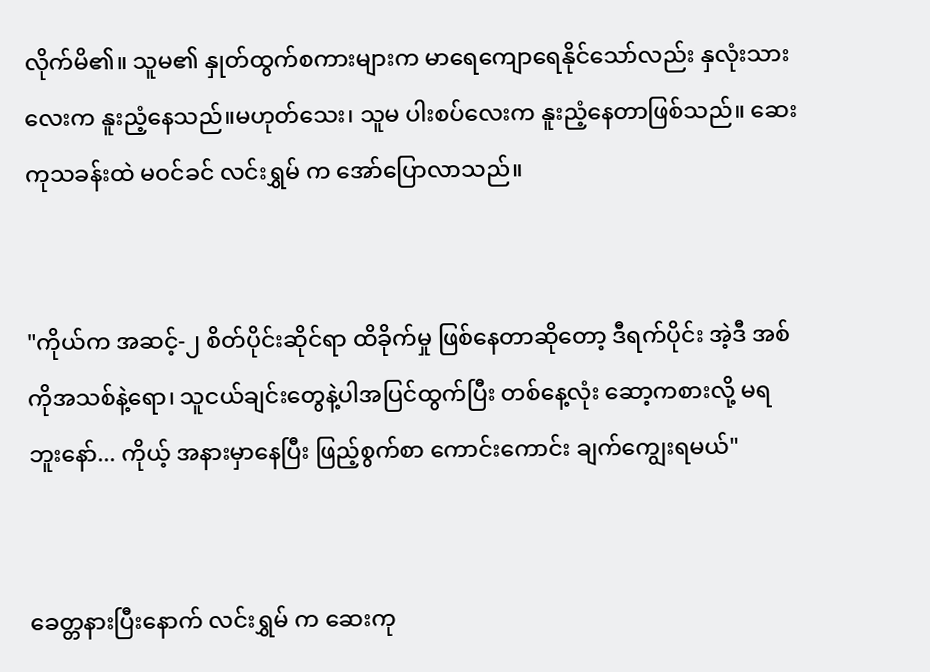လိုက်မိ၏။ သူမ၏ နှုတ်ထွက်စကားများက မာရေကျောရေနိုင်သော်လည်း နှလုံးသားလေးက နူးညံ့နေသည်။မဟုတ်သေး၊ သူမ ပါးစပ်လေးက နူးညံ့နေတာဖြစ်သည်။ ဆေးကုသခန်းထဲ မဝင်ခင် လင်းရွှမ် က အော်ပြောလာသည်။


"ကိုယ်က အဆင့်-၂ စိတ်ပိုင်းဆိုင်ရာ ထိခိုက်မှု ဖြစ်နေတာဆိုတော့ ဒီရက်ပိုင်း အဲ့ဒီ အစ်ကိုအသစ်နဲ့ရော၊ သူငယ်ချင်းတွေနဲ့ပါအပြင်ထွက်ပြီး တစ်နေ့လုံး ဆော့ကစားလို့ မရဘူးနော်... ကိုယ့် အနားမှာနေပြီး ဖြည့်စွက်စာ ကောင်းကောင်း ချက်ကျွေးရမယ်"


ခေတ္တနားပြီးနောက် လင်းရွှမ် က ဆေးကု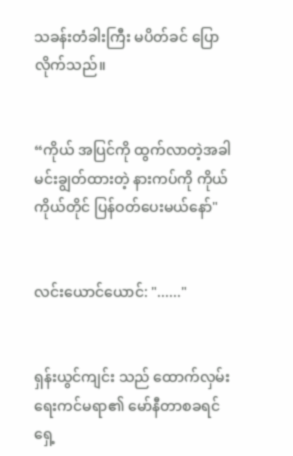သခန်းတံခါးကြီး မပိတ်ခင် ပြောလိုက်သည်။


“ကိုယ် အပြင်ကို ထွက်လာတဲ့အခါ မင်းချွတ်ထားတဲ့ နားကပ်ကို ကိုယ်ကိုယ်တိုင် ပြန်ဝတ်ပေးမယ်နော်"


လင်းယောင်ယောင်: "......"


ရှန်းယွင်ကျင်း သည် ထောက်လှမ်းရေးကင်မရာ၏ မော်နီတာစခရင်ရှေ့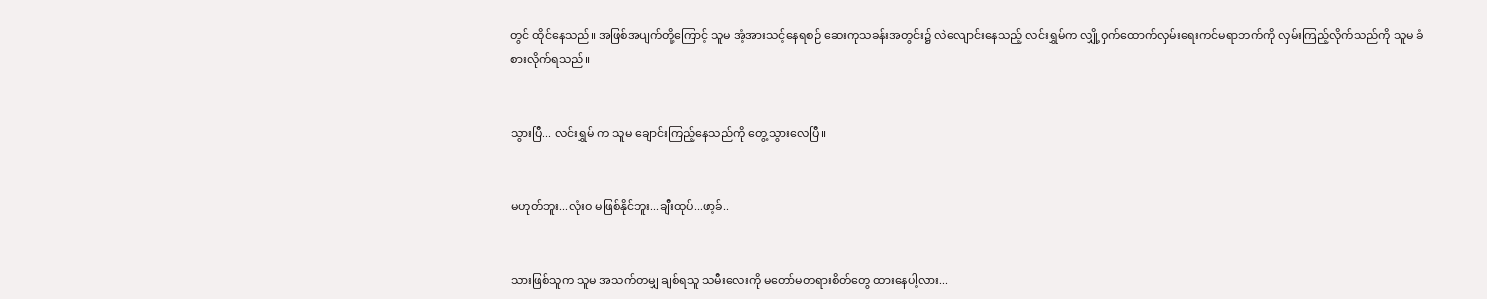တွင် ထိုင်နေသည်။ အဖြစ်အပျက်တို့ကြောင့် သူမ အံ့အားသင့်နေရစဉ် ဆေးကုသခန်းအတွင်း၌ လဲလျောင်းနေသည့် လင်းရွှမ်က လျှို့ဝှက်ထောက်လှမ်းရေးကင်မရာဘက်ကို လှမ်းကြည့်လိုက်သည်ကို သူမ ခံစားလိုက်ရသည်။


သွားပြီ... လင်းရွှမ် က သူမ ချောင်းကြည့်နေသည်ကို တွေ့သွားလေပြီ။


မဟုတ်ဘူး...လုံးဝ မဖြစ်နိုင်ဘူး...ချီးထုပ်...ဖာ့ခ်..


သားဖြစ်သူက သူမ အသက်တမျှ ချစ်ရသူ သမီးလေးကို မတော်မတရားစိတ်တွေ ထားနေပါ့လား...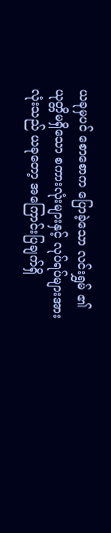ယခုမှပင် စောစောက ပြောခဲ့သော လင်းရွှမ် ၏ ယုတ္တိမရှိသော စကားလုံးများနှင့် လုပ်ရပ်များအားလုံးသည် ယခုတော့ အကြောင်းပြချက်ရှိ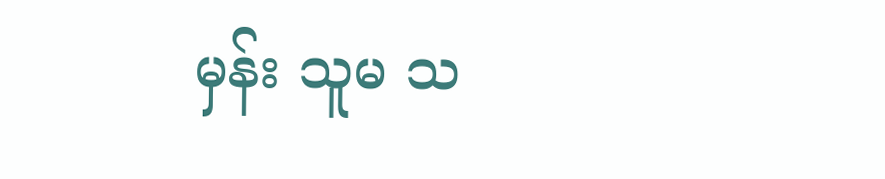မှန်း သူမ သ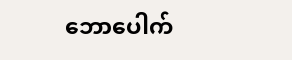ဘောပေါက်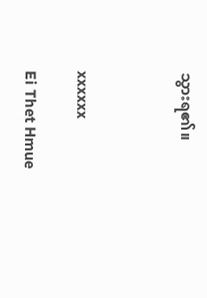သွားရ၏။



xxxxxx

Ei Thet Hmue